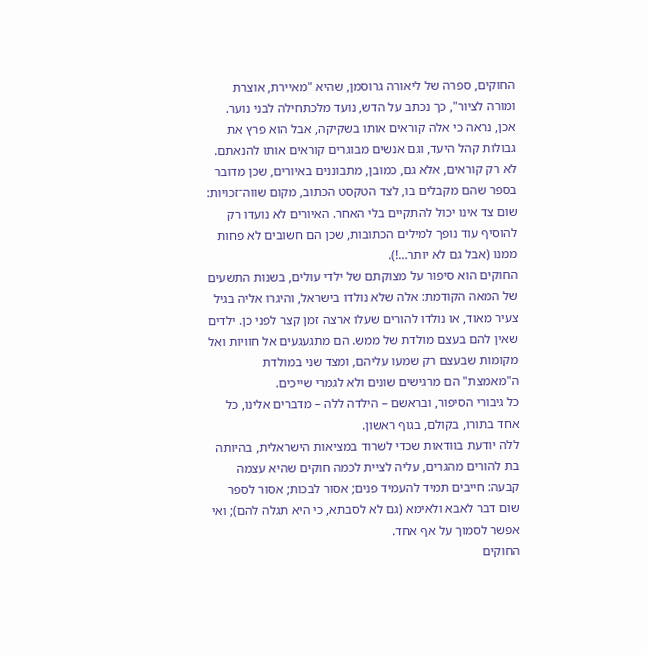החוקים, ספרה של ליאורה גרוסמן, שהיא "מאיירת, אוצרת ומורה לציור", כך נכתב על הדש, נועד מלכתחילה לבני נוער. אכן, נראה כי אלה קוראים אותו בשקיקה, אבל הוא פרץ את גבולות קהל היעד, וגם אנשים מבוגרים קוראים אותו להנאתם.
לא רק קוראים, אלא גם, כמובן, מתבוננים באיורים, שכן מדובר בספר שהם מקבלים בו, לצד הטקסט הכתוב, מקום שווה־זכויות: שום צד אינו יכול להתקיים בלי האחר. האיורים לא נועדו רק להוסיף עוד נופך למילים הכתובות, שכן הם חשובים לא פחות ממנו (אבל גם לא יותר…!).
החוקים הוא סיפור על מצוקתם של ילדי עולים, בשנות התשעים של המאה הקודמת: אלה שלא נולדו בישראל, והיגרו אליה בגיל צעיר מאוד, או נולדו להורים שעלו ארצה זמן קצר לפני כן. ילדים שאין להם בעצם מולדת של ממש. הם מתגעגעים אל חוויות ואל מקומות שבעצם רק שמעו עליהם, ומצד שני במולדת ה"מאמצת" הם מרגישים שונים ולא לגמרי שייכים.
כל גיבורי הסיפור, ובראשם – הילדה ללה – מדברים אלינו, כל אחד בתורו, בקולם, בגוף ראשון.
ללה יודעת בוודאות שכדי לשרוד במציאות הישראלית, בהיותה בת להורים מהגרים, עליה לציית לכמה חוקים שהיא עצמה קבעה: חייבים תמיד להעמיד פנים; אסור לבכות; אסור לספר שום דבר לאבא ולאימא (גם לא לסבתא, כי היא תגלה להם); ואי אפשר לסמוך על אף אחד.
החוקים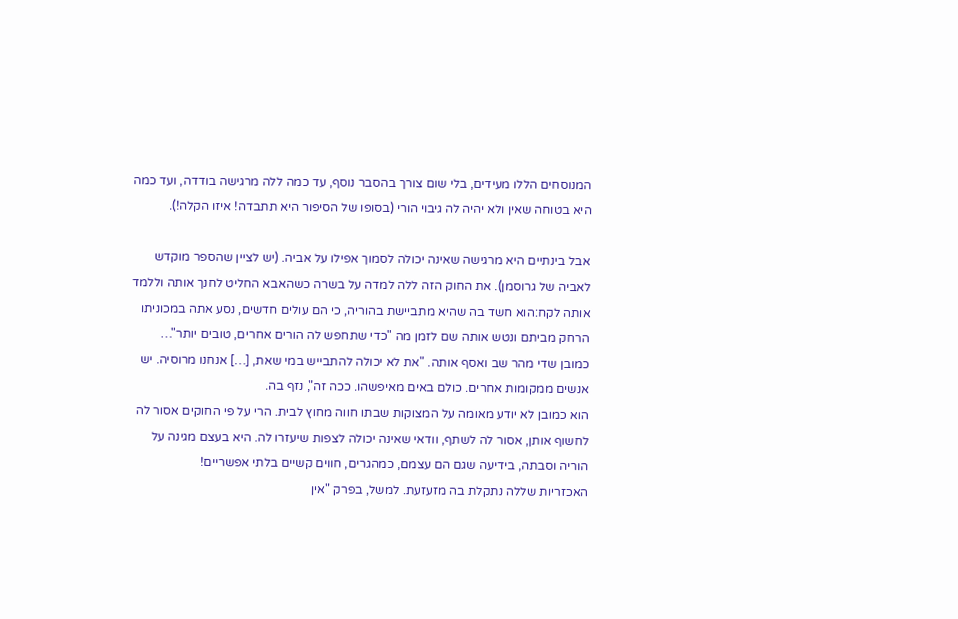המנוסחים הללו מעידים, בלי שום צורך בהסבר נוסף, עד כמה ללה מרגישה בודדה, ועד כמה היא בטוחה שאין ולא יהיה לה גיבוי הורי (בסופו של הסיפור היא תתבדה! איזו הקלה!).

אבל בינתיים היא מרגישה שאינה יכולה לסמוך אפילו על אביה. (יש לציין שהספר מוקדש לאביה של גרוסמן). את החוק הזה ללה למדה על בשרה כשהאבא החליט לחנך אותה וללמד אותה לקח:הוא חשד בה שהיא מתביישת בהוריה, כי הם עולים חדשים, נסע אתה במכוניתו הרחק מביתם ונטש אותה שם לזמן מה "כדי שתחפש לה הורים אחרים, טובים יותר"… כמובן שדי מהר שב ואסף אותה. "את לא יכולה להתבייש במי שאת, […] אנחנו מרוסיה. יש אנשים ממקומות אחרים. כולם באים מאיפשהו. ככה זה", נזף בה.
הוא כמובן לא יודע מאומה על המצוקות שבתו חווה מחוץ לבית. הרי על פי החוקים אסור לה לחשוף אותן, אסור לה לשתף, וודאי שאינה יכולה לצפות שיעזרו לה. היא בעצם מגינה על הוריה וסבתה, בידיעה שגם הם עצמם, כמהגרים, חווים קשיים בלתי אפשריים!
האכזריות שללה נתקלת בה מזעזעת. למשל, בפרק "אין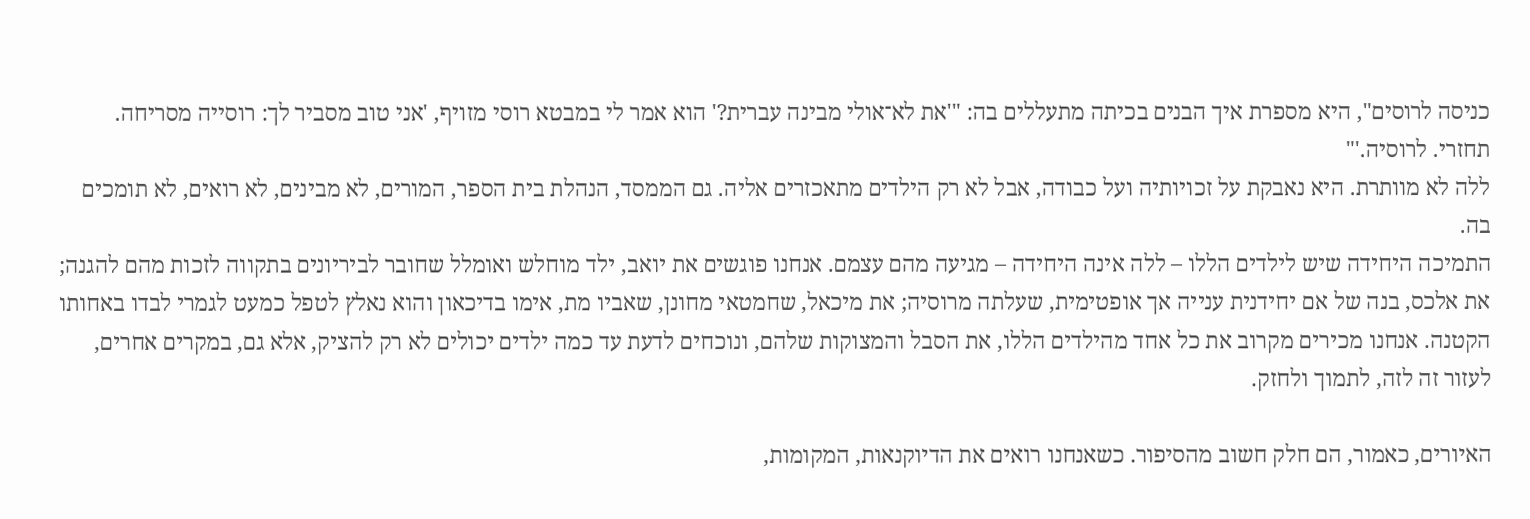כניסה לרוסים", היא מספרת איך הבנים בכיתה מתעללים בה: "'את לא־אולי מבינה עברית?' הוא אמר לי במבטא רוסי מזויף, 'אני טוב מסביר לך: רוסייה מסריחה. תחזרי. לרוסיה.'"
ללה לא מוותרת. היא נאבקת על זכויותיה ועל כבודה, אבל לא רק הילדים מתאכזרים אליה. גם הממסד, הנהלת בית הספר, המורים, לא מבינים, לא רואים, לא תומכים בה.
התמיכה היחידה שיש לילדים הללו – ללה אינה היחידה – מגיעה מהם עצמם. אנחנו פוגשים את יואב, ילד מוחלש ואומלל שחובר לביריונים בתקווה לזכות מהם להגנה; את אלכס, בנה של אם יחידנית ענייה אך אופטימית, שעלתה מרוסיה; את מיכאל, שחמטאי מחונן, שאביו מת, אימו בדיכאון והוא נאלץ לטפל כמעט לגמרי לבדו באחותו הקטנה. אנחנו מכירים מקרוב את כל אחד מהילדים הללו, את הסבל והמצוקות שלהם, ונוכחים לדעת עד כמה ילדים יכולים לא רק להציק, אלא גם, במקרים אחרים, לעזור זה לזה, לתמוך ולחזק.

האיורים, כאמור, הם חלק חשוב מהסיפור. כשאנחנו רואים את הדיוקנאות, המקומות,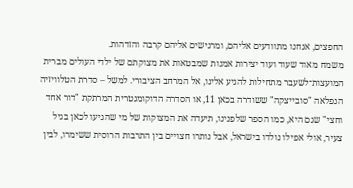החפצים, אנחנו מתוודעים אליהם, ומרגישים אליהם קרבה והזדהות.
משמח מאוד שעוד ועוד יצירות אמנות שמבטאות את מצוקתם של ילדי העולים מברית המועצות־לשעבר מתחילות להגיע אלינו, אל המרחב הציבורי. למשל – סדרת הטלוויזיה הנפלאה "סובייצקה" ששודרה בכאן 11, או הסדרה הדוקומנטרית המרתקת "דור אחד וחצי" שגם היא, כמו הספר שלפנינו, תיעדה את המצוקות של מי שהגיעו לכאן בגיל צעיר, אולי אפילו נולדו בישראל, אבל נותרו חצויים בין התרבות הרוסית ששימרו, לבין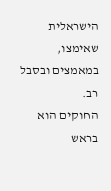הישראלית שאימצו, במאמצים ובסבל רב.
החוקים הוא בראש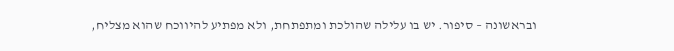ובראשונה – סיפור. יש בו עלילה שהולכת ומתפתחת, ולא מפתיע להיווכח שהוא מצליח,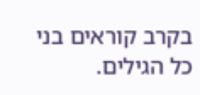בקרב קוראים בני כל הגילים.